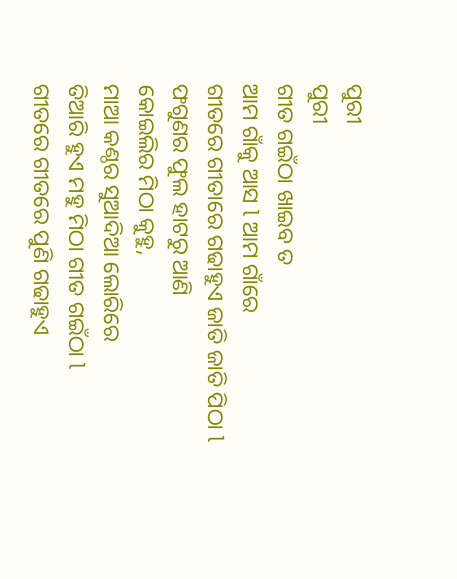ପୁରୀ
ପୁରୀ
ଗୀତ ଗଇଁଠା ଖାଇବ ତ
ଆମ ଗାଁକୁ ଆସ l ଆମ ଗାଁରେ
ଗୀତରେ ଗୀତାରେ ଗଢାହୁଏ ଜାତି ଜାତି ପିଠା l
ଫଗୁଣର ଫୁଲ ହାଟରୁ ଆଣି
କୋଇଲିର ମିଠା କୁହୁ,
ମାଆ କଣ୍ଠର ସୁଆଦିଆ ଲୋରିରେ
ତିଆରି ହୁଏ ମହୁ ମିଠା ଗୀତ ଗଇଁଠା l
ଗୀତରେ ଗୀତରେ ପୁଣି ଗଢାହୁଏ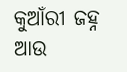କୁଆଁରୀ ଜହ୍ନ
ଆଉ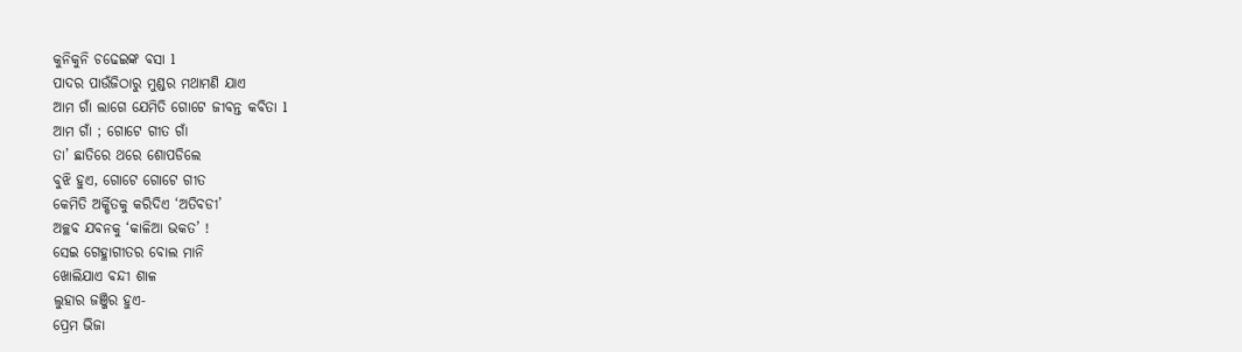କୁନିକୁନି ଚଢେଇଙ୍କ ବସା l
ପାଦର ପାଉଁଜିଠାରୁ ମୁଣ୍ଡର ମଥାମଣି ଯାଏ
ଆମ ଗାଁ ଲାଗେ ଯେମିତି ଗୋଟେ ଜୀବନ୍ତ କବିତା l
ଆମ ଗାଁ ; ଗୋଟେ ଗୀତ ଗାଁ
ତା’ ଛାତିରେ ଥରେ ଶୋପଡିଲେ
ବୁଝି ହୁଏ, ଗୋଟେ ଗୋଟେ ଗୀତ
କେମିତି ଅର୍କ୍ଷିତକୁ କରିଦିଏ ‘ଅତିବଡୀ’
ଅଚ୍ଛବ ଯବନକୁ ‘କାଳିଆ ଭକତ’ !
ସେଇ ଗେହ୍ଳାଗୀତର ବୋଲ ମାନି
ଖୋଲିଯାଏ ବନ୍ଦୀ ଶାଳ
ଲୁହାର ଜଞ୍ଜିର ହୁଏ-
ପ୍ରେମ ଭିଜା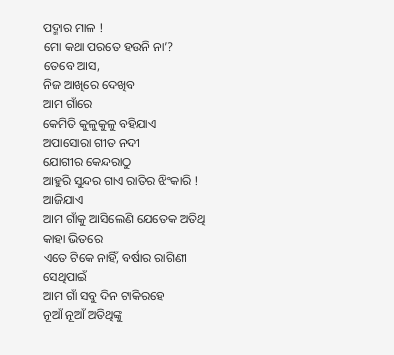ପଦ୍ମାର ମାଳ !
ମୋ କଥା ପରତେ ହଉନି ନା’?
ତେବେ ଆସ,
ନିଜ ଆଖିରେ ଦେଖିବ
ଆମ ଗାଁରେ
କେମିତି କୁଳୁକୁଳୁ ବହିଯାଏ
ଅପାସୋରା ଗୀତ ନଦୀ
ଯୋଗୀର କେନ୍ଦରାଠୁ
ଆହୁରି ସୁନ୍ଦର ଗାଏ ରାତିର ଝିଂକାରି !
ଆଜିଯାଏ
ଆମ ଗାଁକୁ ଆସିଲେଣି ଯେତେକ ଅତିଥି
କାହା ଭିତରେ
ଏତେ ଟିକେ ନାହିଁ, ବର୍ଷାର ରାଗିଣୀ
ସେଥିପାଇଁ
ଆମ ଗାଁ ସବୁ ଦିନ ଟାକିରହେ
ନୂଆଁ ନୂଆଁ ଅତିଥିଙ୍କୁ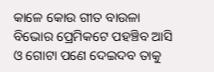କାଳେ କୋଉ ଗୀତ ବାଉଳା
ବିଭୋର ପ୍ରେମିକଟେ ପହଞ୍ଚିବ ଆସି
ଓ ଗୋଟା ପଣେ ଦେଇଦବ ତାକୁ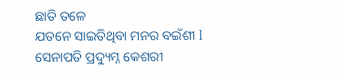ଛାତି ତଳେ
ଯତନେ ସାଇତିଥିବା ମନର ବଇଁଶୀ l
ସେନାପତି ପ୍ରଦ୍ୟୁମ୍ନ କେଶରୀ